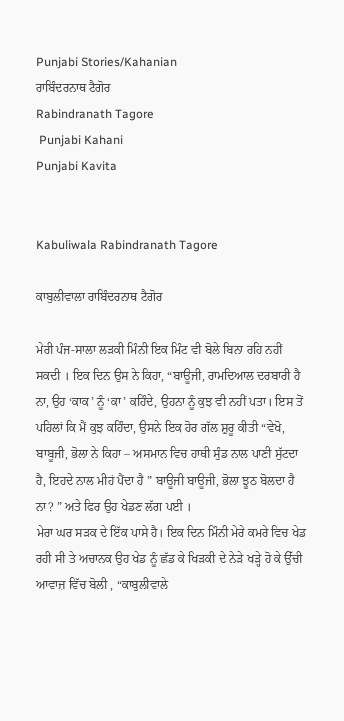Punjabi Stories/Kahanian
ਰਾਬਿੰਦਰਨਾਥ ਟੈਗੋਰ
Rabindranath Tagore
 Punjabi Kahani
Punjabi Kavita


Kabuliwala Rabindranath Tagore

ਕਾਬੁਲੀਵਾਲਾ ਰਾਬਿੰਦਰਨਾਥ ਟੈਗੋਰ

ਮੇਰੀ ਪੰਜ-ਸਾਲਾ ਲੜਕੀ ਮਿੰਨੀ ਇਕ ਮਿੰਟ ਵੀ ਬੋਲੇ ਬਿਨਾ ਰਹਿ ਨਹੀਂ ਸਕਦੀ । ਇਕ ਦਿਨ ਉਸ ਨੇ ਕਿਹਾ, “ਬਾਊਜੀ, ਰਾਮਦਿਆਲ ਦਰਬਾਰੀ ਹੈ ਨਾ, ਉਹ ‘ਕਾਕ’ ਨੂੰ ‘ਕਾ’ ਕਹਿੰਦੇ, ਉਹਨਾ ਨੂੰ ਕੁਝ ਵੀ ਨਹੀਂ ਪਤਾ। ਇਸ ਤੋਂ ਪਹਿਲਾਂ ਕਿ ਮੈਂ ਕੁਝ ਕਹਿੰਦਾ, ਉਸਨੇ ਇਕ ਹੋਰ ਗੱਲ ਸ਼ੁਰੂ ਕੀਤੀ “ਵੇਖੋ, ਬਾਬੂਜੀ, ਭੋਲਾ ਨੇ ਕਿਹਾ – ਅਸਮਾਨ ਵਿਚ ਹਾਥੀ ਸੁੰਡ ਨਾਲ ਪਾਣੀ ਸੁੱਟਦਾ ਹੈ, ਇਹਦੇ ਨਾਲ ਮੀਹਂ ਪੈਂਦਾ ਹੈ ” ਬਾਊਜੀ ਬਾਊਜੀ, ਭੋਲਾ ਝੂਠ ਬੋਲਦਾ ਹੈ ਨਾ? ” ਅਤੇ ਫਿਰ ਉਹ ਖੇਡਣ ਲੱਗ ਪਈ ।
ਮੇਰਾ ਘਰ ਸੜਕ ਦੇ ਇੱਕ ਪਾਸੇ ਹੈ। ਇਕ ਦਿਨ ਮਿੰਨੀ ਮੇਰੇ ਕਮਰੇ ਵਿਚ ਖੇਡ ਰਹੀ ਸੀ ਤੇ ਅਚਾਨਕ ਉਹ ਖੇਡ ਨੂੰ ਛੱਡ ਕੇ ਖਿੜਕੀ ਦੇ ਨੇੜੇ ਖੜ੍ਹੇ ਹੋ ਕੇ ਉੱਚੀ ਆਵਾਜ਼ ਵਿੱਚ ਬੋਲੀ , “ਕਾਬੁਲੀਵਾਲੇ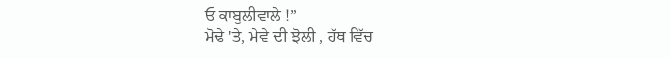ਓ ਕਾਬੁਲੀਵਾਲੇ !”
ਮੋਢੇ 'ਤੇ, ਮੇਵੇ ਦੀ ਝੋਲੀ , ਹੱਥ ਵਿੱਚ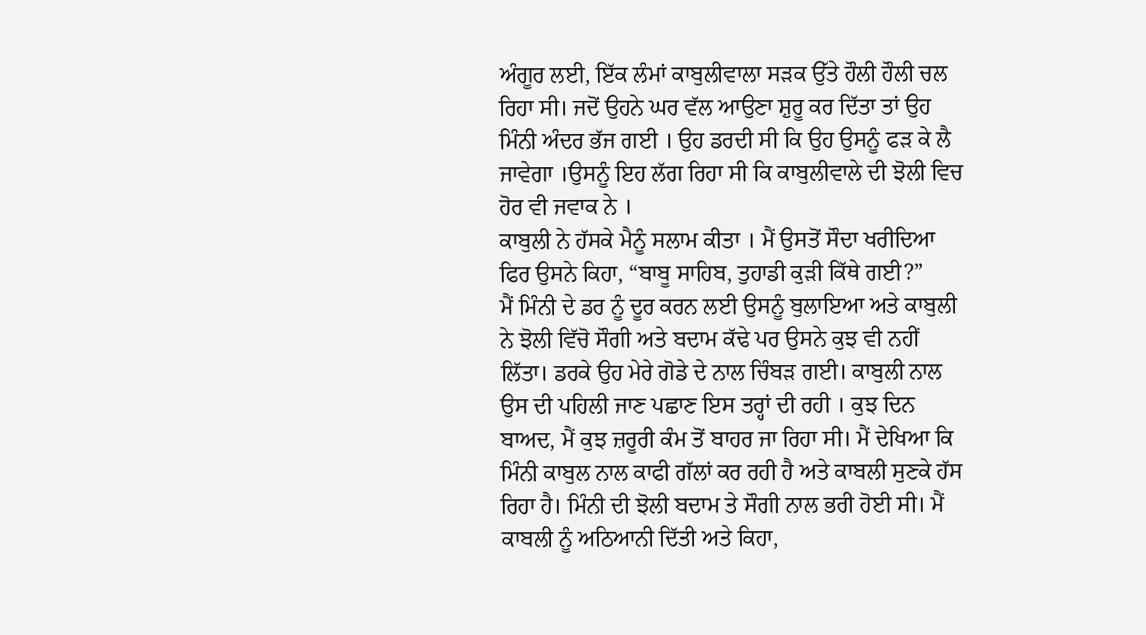ਅੰਗੂਰ ਲਈ, ਇੱਕ ਲੰਮਾਂ ਕਾਬੁਲੀਵਾਲਾ ਸੜਕ ਉੱਤੇ ਹੌਲੀ ਹੌਲੀ ਚਲ ਰਿਹਾ ਸੀ। ਜਦੋਂ ਉਹਨੇ ਘਰ ਵੱਲ ਆਉਣਾ ਸ਼ੁਰੂ ਕਰ ਦਿੱਤਾ ਤਾਂ ਉਹ ਮਿੰਨੀ ਅੰਦਰ ਭੱਜ ਗਈ । ਉਹ ਡਰਦੀ ਸੀ ਕਿ ਉਹ ਉਸਨੂੰ ਫੜ ਕੇ ਲੈ ਜਾਵੇਗਾ ।ਉਸਨੂੰ ਇਹ ਲੱਗ ਰਿਹਾ ਸੀ ਕਿ ਕਾਬੁਲੀਵਾਲੇ ਦੀ ਝੋਲੀ ਵਿਚ ਹੋਰ ਵੀ ਜਵਾਕ ਨੇ ।
ਕਾਬੁਲੀ ਨੇ ਹੱਸਕੇ ਮੈਨੂੰ ਸਲਾਮ ਕੀਤਾ । ਮੈਂ ਉਸਤੋਂ ਸੌਦਾ ਖਰੀਦਿਆ ਫਿਰ ਉਸਨੇ ਕਿਹਾ, “ਬਾਬੂ ਸਾਹਿਬ, ਤੁਹਾਡੀ ਕੁੜੀ ਕਿੱਥੇ ਗਈ?”
ਮੈਂ ਮਿੰਨੀ ਦੇ ਡਰ ਨੂੰ ਦੂਰ ਕਰਨ ਲਈ ਉਸਨੂੰ ਬੁਲਾਇਆ ਅਤੇ ਕਾਬੁਲੀ ਨੇ ਝੋਲੀ ਵਿੱਚੋ ਸੌਗੀ ਅਤੇ ਬਦਾਮ ਕੱਢੇ ਪਰ ਉਸਨੇ ਕੁਝ ਵੀ ਨਹੀਂ ਲਿੱਤਾ। ਡਰਕੇ ਉਹ ਮੇਰੇ ਗੋਡੇ ਦੇ ਨਾਲ ਚਿੰਬੜ ਗਈ। ਕਾਬੁਲੀ ਨਾਲ ਉਸ ਦੀ ਪਹਿਲੀ ਜਾਣ ਪਛਾਣ ਇਸ ਤਰ੍ਹਾਂ ਦੀ ਰਹੀ । ਕੁਝ ਦਿਨ ਬਾਅਦ, ਮੈਂ ਕੁਝ ਜ਼ਰੂਰੀ ਕੰਮ ਤੋਂ ਬਾਹਰ ਜਾ ਰਿਹਾ ਸੀ। ਮੈਂ ਦੇਖਿਆ ਕਿ ਮਿੰਨੀ ਕਾਬੁਲ ਨਾਲ ਕਾਫੀ ਗੱਲਾਂ ਕਰ ਰਹੀ ਹੈ ਅਤੇ ਕਾਬਲੀ ਸੁਣਕੇ ਹੱਸ ਰਿਹਾ ਹੈ। ਮਿੰਨੀ ਦੀ ਝੋਲੀ ਬਦਾਮ ਤੇ ਸੌਗੀ ਨਾਲ ਭਰੀ ਹੋਈ ਸੀ। ਮੈਂ ਕਾਬਲੀ ਨੂੰ ਅਠਿਆਨੀ ਦਿੱਤੀ ਅਤੇ ਕਿਹਾ,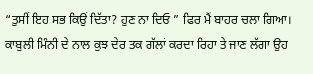“ਤੁਸੀਂ ਇਹ ਸਭ ਕਿਉਂ ਦਿੱਤਾ? ਹੁਣ ਨਾ ਦਿਓ ” ਫਿਰ ਮੈਂ ਬਾਹਰ ਚਲਾ ਗਿਆ।
ਕਾਬੁਲੀ ਮਿੰਨੀ ਦੇ ਨਾਲ ਕੁਝ ਦੇਰ ਤਕ ਗੱਲਾਂ ਕਰਦਾ ਰਿਹਾ ਤੇ ਜਾਣ ਲੱਗਾ ਉਹ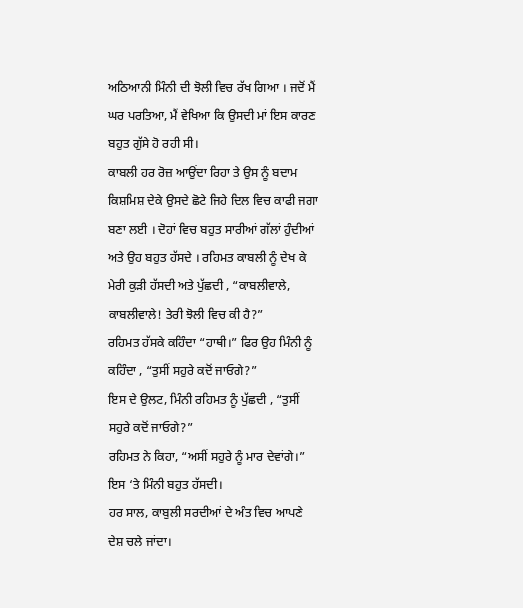ਅਠਿਆਨੀ ਮਿੰਨੀ ਦੀ ਝੋਲੀ ਵਿਚ ਰੱਖ ਗਿਆ । ਜਦੋਂ ਮੈਂ ਘਰ ਪਰਤਿਆ, ਮੈਂ ਵੇਖਿਆ ਕਿ ਉਸਦੀ ਮਾਂ ਇਸ ਕਾਰਣ ਬਹੁਤ ਗੁੱਸੇ ਹੋ ਰਹੀ ਸੀ।
ਕਾਬਲੀ ਹਰ ਰੋਜ਼ ਆਉਂਦਾ ਰਿਹਾ ਤੇ ਉਸ ਨੂੰ ਬਦਾਮ ਕਿਸ਼ਮਿਸ਼ ਦੇਕੇ ਉਸਦੇ ਛੋਟੇ ਜਿਹੇ ਦਿਲ ਵਿਚ ਕਾਫੀ ਜਗਾ ਬਣਾ ਲਈ । ਦੋਹਾਂ ਵਿਚ ਬਹੁਤ ਸਾਰੀਆਂ ਗੱਲਾਂ ਹੁੰਦੀਆਂ ਅਤੇ ਉਹ ਬਹੁਤ ਹੱਸਦੇ । ਰਹਿਮਤ ਕਾਬਲੀ ਨੂੰ ਦੇਖ ਕੇ ਮੇਰੀ ਕੁੜੀ ਹੱਸਦੀ ਅਤੇ ਪੁੱਛਦੀ , “ਕਾਬਲੀਵਾਲੇ, ਕਾਬਲੀਵਾਲੇ! ਤੇਰੀ ਝੋਲੀ ਵਿਚ ਕੀ ਹੈ?”
ਰਹਿਮਤ ਹੱਸਕੇ ਕਹਿੰਦਾ “ਹਾਥੀ।” ਫਿਰ ਉਹ ਮਿੰਨੀ ਨੂੰ ਕਹਿੰਦਾ , “ਤੁਸੀਂ ਸਹੁਰੇ ਕਦੋਂ ਜਾਓਗੇ?”
ਇਸ ਦੇ ਉਲਟ, ਮਿੰਨੀ ਰਹਿਮਤ ਨੂੰ ਪੁੱਛਦੀ , “ਤੁਸੀਂ ਸਹੁਰੇ ਕਦੋਂ ਜਾਓਗੇ?”
ਰਹਿਮਤ ਨੇ ਕਿਹਾ, “ਅਸੀਂ ਸਹੁਰੇ ਨੂੰ ਮਾਰ ਦੇਵਾਂਗੇ।” ਇਸ ‘ਤੇ ਮਿੰਨੀ ਬਹੁਤ ਹੱਸਦੀ।
ਹਰ ਸਾਲ, ਕਾਬੁਲੀ ਸਰਦੀਆਂ ਦੇ ਅੰਤ ਵਿਚ ਆਪਣੇ ਦੇਸ਼ ਚਲੇ ਜਾਂਦਾ।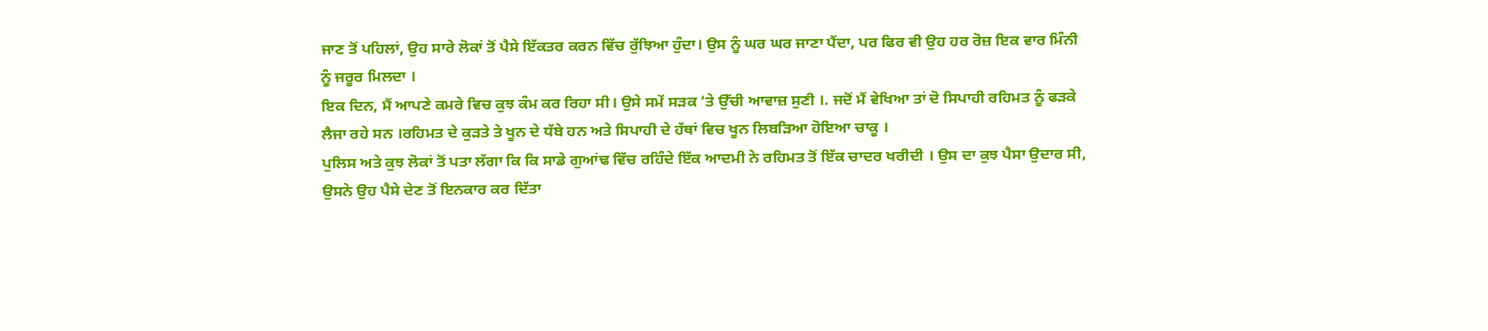ਜਾਣ ਤੋਂ ਪਹਿਲਾਂ, ਉਹ ਸਾਰੇ ਲੋਕਾਂ ਤੋਂ ਪੈਸੇ ਇੱਕਤਰ ਕਰਨ ਵਿੱਚ ਰੁੱਝਿਆ ਹੁੰਦਾ। ਉਸ ਨੂੰ ਘਰ ਘਰ ਜਾਣਾ ਪੈਂਦਾ, ਪਰ ਫਿਰ ਵੀ ਉਹ ਹਰ ਰੋਜ਼ ਇਕ ਵਾਰ ਮਿੰਨੀ ਨੂੰ ਜਰੂਰ ਮਿਲਦਾ ।
ਇਕ ਦਿਨ, ਮੈਂ ਆਪਣੇ ਕਮਰੇ ਵਿਚ ਕੁਝ ਕੰਮ ਕਰ ਰਿਹਾ ਸੀ। ਉਸੇ ਸਮੇਂ ਸੜਕ ‘ਤੇ ਉੱਚੀ ਆਵਾਜ਼ ਸੁਣੀ ।. ਜਦੋਂ ਮੈਂ ਵੇਖਿਆ ਤਾਂ ਦੋ ਸਿਪਾਹੀ ਰਹਿਮਤ ਨੂੰ ਫੜਕੇ ਲੈਜਾ ਰਹੇ ਸਨ ।ਰਹਿਮਤ ਦੇ ਕੁੜਤੇ ਤੇ ਖੂਨ ਦੇ ਧੱਬੇ ਹਨ ਅਤੇ ਸਿਪਾਹੀ ਦੇ ਹੱਥਾਂ ਵਿਚ ਖੂਨ ਲਿਬੜਿਆ ਹੋਇਆ ਚਾਕੂ ।
ਪੁਲਿਸ ਅਤੇ ਕੁਝ ਲੋਕਾਂ ਤੋਂ ਪਤਾ ਲੱਗਾ ਕਿ ਕਿ ਸਾਡੇ ਗੁਆਂਢ ਵਿੱਚ ਰਹਿੰਦੇ ਇੱਕ ਆਦਮੀ ਨੇ ਰਹਿਮਤ ਤੋਂ ਇੱਕ ਚਾਦਰ ਖਰੀਦੀ । ਉਸ ਦਾ ਕੁਝ ਪੈਸਾ ਉਦਾਰ ਸੀ, ਉਸਨੇ ਉਹ ਪੈਸੇ ਦੇਣ ਤੋਂ ਇਨਕਾਰ ਕਰ ਦਿੱਤਾ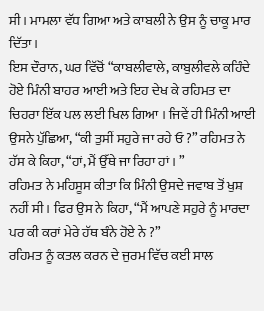ਸੀ। ਮਾਮਲਾ ਵੱਧ ਗਿਆ ਅਤੇ ਕਾਬਲੀ ਨੇ ਉਸ ਨੂੰ ਚਾਕੂ ਮਾਰ ਦਿੱਤਾ।
ਇਸ ਦੌਰਾਨ, ਘਰ ਵਿੱਚੋਂ “ਕਾਬਲੀਵਾਲੇ, ਕਾਬੁਲੀਵਲੇ ਕਹਿੰਦੇ ਹੋਏ ਮਿੰਨੀ ਬਾਹਰ ਆਈ ਅਤੇ ਇਹ ਦੇਖ ਕੇ ਰਹਿਮਤ ਦਾ ਚਿਹਰਾ ਇੱਕ ਪਲ ਲਈ ਖਿਲ ਗਿਆ । ਜਿਵੇਂ ਹੀ ਮਿੰਨੀ ਆਈ ਉਸਨੇ ਪੁੱਛਿਆ, “ਕੀ ਤੁਸੀਂ ਸਹੁਰੇ ਜਾ ਰਹੇ ਓ ?” ਰਹਿਮਤ ਨੇ ਹੱਸ ਕੇ ਕਿਹਾ, “ਹਾਂ, ਮੈਂ ਉੱਥੇ ਜਾ ਰਿਹਾ ਹਾਂ । ”
ਰਹਿਮਤ ਨੇ ਮਹਿਸੂਸ ਕੀਤਾ ਕਿ ਮਿੰਨੀ ਉਸਦੇ ਜਵਾਬ ਤੋਂ ਖੁਸ਼ ਨਹੀਂ ਸੀ। ਫਿਰ ਉਸ ਨੇ ਕਿਹਾ, “ਮੈਂ ਆਪਣੇ ਸਹੁਰੇ ਨੂੰ ਮਾਰਦਾ ਪਰ ਕੀ ਕਰਾਂ ਮੇਰੇ ਹੱਥ ਬੰਨੇ ਹੋਏ ਨੇ ?”
ਰਹਿਮਤ ਨੂੰ ਕਤਲ ਕਰਨ ਦੇ ਜੁਰਮ ਵਿੱਚ ਕਈ ਸਾਲ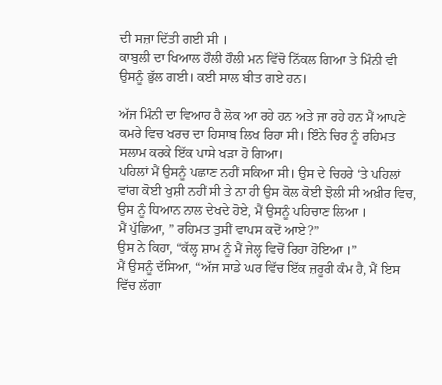ਦੀ ਸਜ਼ਾ ਦਿੱਤੀ ਗਈ ਸੀ ।
ਕਾਬੁਲੀ ਦਾ ਖਿਆਲ ਹੌਲੀ ਹੌਲੀ ਮਨ ਵਿੱਚੋ ਨਿੱਕਲ ਗਿਆ ਤੇ ਮਿੰਨੀ ਵੀ ਉਸਨੂੰ ਭੁੱਲ ਗਈ। ਕਈ ਸਾਲ ਬੀਤ ਗਏ ਹਨ।

ਅੱਜ ਮਿੰਨੀ ਦਾ ਵਿਆਹ ਹੈ ਲੋਕ ਆ ਰਹੇ ਹਨ ਅਤੇ ਜਾ ਰਹੇ ਹਨ ਮੈਂ ਆਪਣੇ ਕਮਰੇ ਵਿਚ ਖਰਚ ਦਾ ਹਿਸਾਬ ਲਿਖ ਰਿਹਾ ਸੀ। ਇੰਨੇ ਚਿਰ ਨੂੰ ਰਹਿਮਤ ਸਲਾਮ ਕਰਕੇ ਇੱਕ ਪਾਸੇ ਖੜਾ ਹੋ ਗਿਆ।
ਪਹਿਲਾਂ ਮੈਂ ਉਸਨੂੰ ਪਛਾਣ ਨਹੀਂ ਸਕਿਆ ਸੀ। ਉਸ ਦੇ ਚਿਹਰੇ ‘ਤੇ ਪਹਿਲਾਂ ਵਾਂਗ ਕੋਈ ਖੁਸ਼ੀ ਨਹੀਂ ਸੀ ਤੇ ਨਾ ਹੀ ਉਸ ਕੋਲ ਕੋਈ ਝੋਲੀ ਸੀ ਅਖ਼ੀਰ ਵਿਚ, ਉਸ ਨੂੰ ਧਿਆਨ ਨਾਲ ਦੇਖਦੇ ਹੋਏ, ਮੈਂ ਉਸਨੂੰ ਪਹਿਚਾਣ ਲਿਆ ।
ਮੈਂ ਪੁੱਛਿਆ, ” ਰਹਿਮਤ ਤੁਸੀਂ ਵਾਪਸ ਕਦੋਂ ਆਏ?”
ਉਸ ਨੇ ਕਿਹਾ, “ਕੱਲ੍ਹ ਸ਼ਾਮ ਨੂੰ ਮੈਂ ਜੇਲ੍ਹ ਵਿਚੋਂ ਰਿਹਾ ਹੋਇਆ ।”
ਮੈਂ ਉਸਨੂੰ ਦੱਸਿਆ, “ਅੱਜ ਸਾਡੇ ਘਰ ਵਿੱਚ ਇੱਕ ਜ਼ਰੂਰੀ ਕੰਮ ਹੈ, ਮੈਂ ਇਸ ਵਿੱਚ ਲੱਗਾ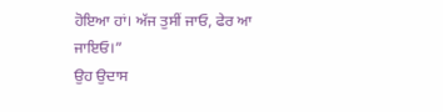ਹੋਇਆ ਹਾਂ। ਅੱਜ ਤੁਸੀਂ ਜਾਓ, ਫੇਰ ਆ ਜਾਇਓ।”
ਉਹ ਉਦਾਸ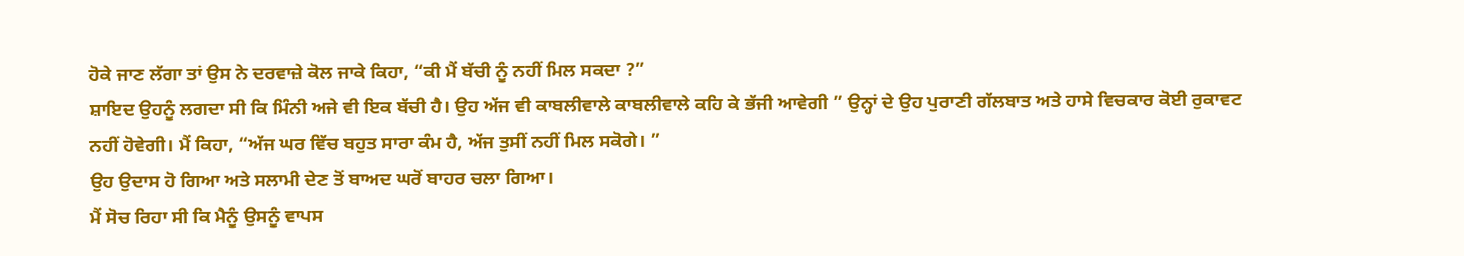ਹੋਕੇ ਜਾਣ ਲੱਗਾ ਤਾਂ ਉਸ ਨੇ ਦਰਵਾਜ਼ੇ ਕੋਲ ਜਾਕੇ ਕਿਹਾ, “ਕੀ ਮੈਂ ਬੱਚੀ ਨੂੰ ਨਹੀਂ ਮਿਲ ਸਕਦਾ ?”
ਸ਼ਾਇਦ ਉਹਨੂੰ ਲਗਦਾ ਸੀ ਕਿ ਮਿੰਨੀ ਅਜੇ ਵੀ ਇਕ ਬੱਚੀ ਹੈ। ਉਹ ਅੱਜ ਵੀ ਕਾਬਲੀਵਾਲੇ ਕਾਬਲੀਵਾਲੇ ਕਹਿ ਕੇ ਭੱਜੀ ਆਵੇਗੀ ” ਉਨ੍ਹਾਂ ਦੇ ਉਹ ਪੁਰਾਣੀ ਗੱਲਬਾਤ ਅਤੇ ਹਾਸੇ ਵਿਚਕਾਰ ਕੋਈ ਰੁਕਾਵਟ ਨਹੀਂ ਹੋਵੇਗੀ। ਮੈਂ ਕਿਹਾ, “ਅੱਜ ਘਰ ਵਿੱਚ ਬਹੁਤ ਸਾਰਾ ਕੰਮ ਹੈ, ਅੱਜ ਤੁਸੀਂ ਨਹੀਂ ਮਿਲ ਸਕੋਗੇ। ”
ਉਹ ਉਦਾਸ ਹੋ ਗਿਆ ਅਤੇ ਸਲਾਮੀ ਦੇਣ ਤੋਂ ਬਾਅਦ ਘਰੋਂ ਬਾਹਰ ਚਲਾ ਗਿਆ।
ਮੈਂ ਸੋਚ ਰਿਹਾ ਸੀ ਕਿ ਮੈਨੂੰ ਉਸਨੂੰ ਵਾਪਸ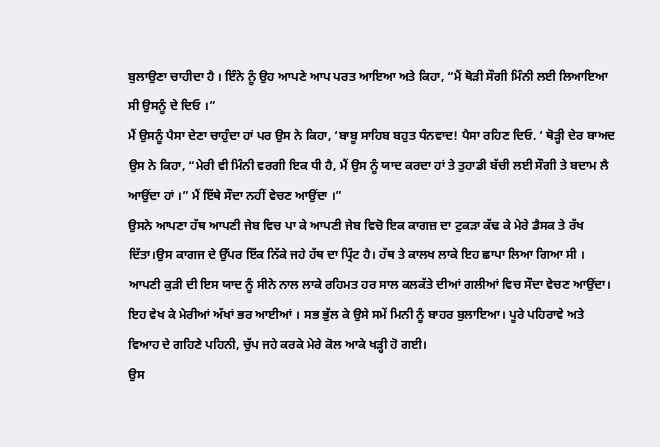ਬੁਲਾਉਣਾ ਚਾਹੀਦਾ ਹੈ । ਇੰਨੇ ਨੂੰ ਉਹ ਆਪਣੇ ਆਪ ਪਰਤ ਆਇਆ ਅਤੇ ਕਿਹਾ, “ਮੈਂ ਥੋੜੀ ਸੌਗੀ ਮਿੰਨੀ ਲਈ ਲਿਆਇਆ ਸੀ ਉਸਨੂੰ ਦੇ ਦਿਓ ।”
ਮੈਂ ਉਸਨੂੰ ਪੈਸਾ ਦੇਣਾ ਚਾਹੁੰਦਾ ਹਾਂ ਪਰ ਉਸ ਨੇ ਕਿਹਾ, ‘ਬਾਬੂ ਸਾਹਿਬ ਬਹੁਤ ਧੰਨਵਾਦ! ਪੈਸਾ ਰਹਿਣ ਦਿਓ. ‘ ਥੋੜ੍ਹੀ ਦੇਰ ਬਾਅਦ ਉਸ ਨੇ ਕਿਹਾ, “ਮੇਰੀ ਵੀ ਮਿੰਨੀ ਵਰਗੀ ਇਕ ਧੀ ਹੈ, ਮੈਂ ਉਸ ਨੂੰ ਯਾਦ ਕਰਦਾ ਹਾਂ ਤੇ ਤੁਹਾਡੀ ਬੱਚੀ ਲਈ ਸੌਗੀ ਤੇ ਬਦਾਮ ਲੈ ਆਉਂਦਾ ਹਾਂ ।” ਮੈਂ ਇੱਥੇ ਸੌਦਾ ਨਹੀਂ ਵੇਚਣ ਆਉਂਦਾ ।”
ਉਸਨੇ ਆਪਣਾ ਹੱਥ ਆਪਣੀ ਜੇਬ ਵਿਚ ਪਾ ਕੇ ਆਪਣੀ ਜੇਬ ਵਿਚੋ ਇਕ ਕਾਗਜ਼ ਦਾ ਟੁਕੜਾ ਕੱਢ ਕੇ ਮੇਰੇ ਡੈਸਕ ਤੇ ਰੱਖ ਦਿੱਤਾ।ਉਸ ਕਾਗਜ ਦੇ ਉੱਪਰ ਇੱਕ ਨਿੱਕੇ ਜਹੇ ਹੱਥ ਦਾ ਪ੍ਰਿੰਟ ਹੈ। ਹੱਥ ਤੇ ਕਾਲਖ ਲਾਕੇ ਇਹ ਛਾਪਾ ਲਿਆ ਗਿਆ ਸੀ । ਆਪਣੀ ਕੁੜੀ ਦੀ ਇਸ ਯਾਦ ਨੂੰ ਸੀਨੇ ਨਾਲ ਲਾਕੇ ਰਹਿਮਤ ਹਰ ਸਾਲ ਕਲਕੱਤੇ ਦੀਆਂ ਗਲੀਆਂ ਵਿਚ ਸੌਦਾ ਵੇਚਣ ਆਉਂਦਾ।
ਇਹ ਵੇਖ ਕੇ ਮੇਰੀਆਂ ਅੱਖਾਂ ਭਰ ਆਈਆਂ । ਸਭ ਭੁੱਲ ਕੇ ਉਸੇ ਸਮੇਂ ਮਿਨੀ ਨੂੰ ਬਾਹਰ ਬੁਲਾਇਆ। ਪੂਰੇ ਪਹਿਰਾਵੇ ਅਤੇ ਵਿਆਹ ਦੇ ਗਹਿਣੇ ਪਹਿਨੀ, ਚੁੱਪ ਜਹੇ ਕਰਕੇ ਮੇਰੇ ਕੋਲ ਆਕੇ ਖੜ੍ਹੀ ਹੋ ਗਈ।
ਉਸ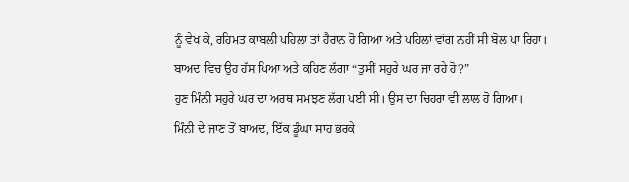ਨੂੰ ਵੇਖ ਕੇ, ਰਹਿਮਤ ਕਾਬਲੀ ਪਹਿਲਾ ਤਾਂ ਹੈਰਾਨ ਹੋ ਗਿਆ ਅਤੇ ਪਹਿਲਾਂ ਵਾਂਗ ਨਹੀਂ ਸੀ ਬੋਲ ਪਾ ਰਿਹਾ। ਬਾਅਦ ਵਿਚ ਉਹ ਹੱਸ ਪਿਆ ਅਤੇ ਕਹਿਣ ਲੱਗਾ “ਤੁਸੀਂ ਸਹੁਰੇ ਘਰ ਜਾ ਰਹੇ ਹੋ?”
ਹੁਣ ਮਿੰਨੀ ਸਹੁਰੇ ਘਰ ਦਾ ਅਰਥ ਸਮਝਣ ਲੱਗ ਪਈ ਸੀ। ਉਸ ਦਾ ਚਿਹਰਾ ਵੀ ਲਾਲ ਹੋ ਗਿਆ।
ਮਿੰਨੀ ਦੇ ਜਾਣ ਤੋਂ ਬਾਅਦ, ਇੱਕ ਡੂੰਘਾ ਸਾਹ ਭਰਕੇ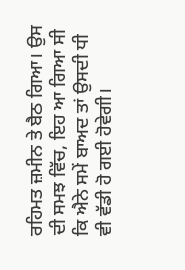ਰਹਿਮਤ ਜ਼ਮੀਨ ਤੇ ਬੈਠ ਗਿਆ। ਉਸ ਦੀ ਸਮਝ ਵਿੱਚ, ਇਹ ਆ ਗਿਆ ਸੀ ਕਿ ਐਨੇ ਸਮੇਂ ਬਾਅਦ ਤਾਂ ਉਸਦੀ ਧੀ ਵੀ ਵੱਡੀ ਹੋ ਗਈ ਹੋਵੇਗੀ।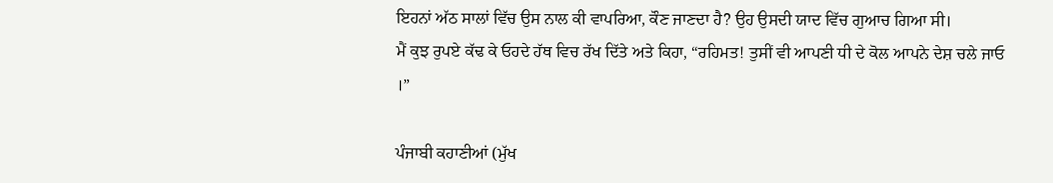ਇਹਨਾਂ ਅੱਠ ਸਾਲਾਂ ਵਿੱਚ ਉਸ ਨਾਲ ਕੀ ਵਾਪਰਿਆ, ਕੌਣ ਜਾਣਦਾ ਹੈ? ਉਹ ਉਸਦੀ ਯਾਦ ਵਿੱਚ ਗੁਆਚ ਗਿਆ ਸੀ।
ਮੈਂ ਕੁਝ ਰੁਪਏ ਕੱਢ ਕੇ ਓਹਦੇ ਹੱਥ ਵਿਚ ਰੱਖ ਦਿੱਤੇ ਅਤੇ ਕਿਹਾ, “ਰਹਿਮਤ! ਤੁਸੀਂ ਵੀ ਆਪਣੀ ਧੀ ਦੇ ਕੋਲ ਆਪਨੇ ਦੇਸ਼ ਚਲੇ ਜਾਓ ।”

ਪੰਜਾਬੀ ਕਹਾਣੀਆਂ (ਮੁੱਖ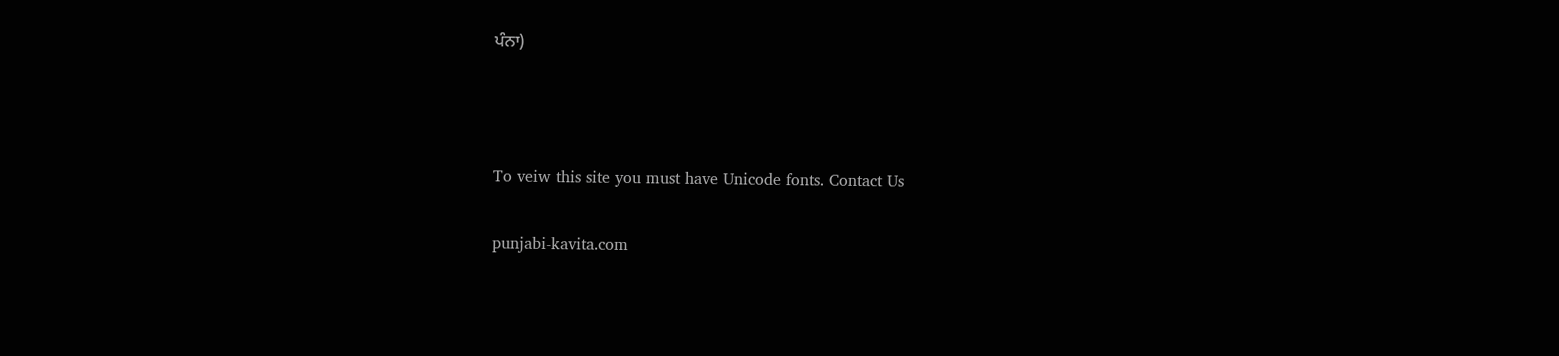ਪੰਨਾ)



To veiw this site you must have Unicode fonts. Contact Us

punjabi-kavita.com